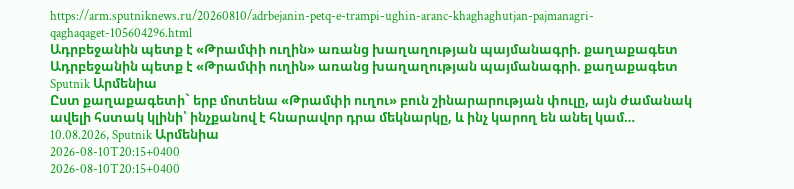https://arm.sputniknews.ru/20260810/adrbejanin-petq-e-trampi-ughin-aranc-khaghaghutjan-pajmanagri-qaghaqaget-105604296.html
Ադրբեջանին պետք է «Թրամփի ուղին» առանց խաղաղության պայմանագրի. քաղաքագետ
Ադրբեջանին պետք է «Թրամփի ուղին» առանց խաղաղության պայմանագրի. քաղաքագետ
Sputnik Արմենիա
Ըստ քաղաքագետի` երբ մոտենա «Թրամփի ուղու» բուն շինարարության փուլը, այն ժամանակ ավելի հստակ կլինի՝ ինչքանով է հնարավոր դրա մեկնարկը, և ինչ կարող են անել կամ… 10.08.2026, Sputnik Արմենիա
2026-08-10T20:15+0400
2026-08-10T20:15+0400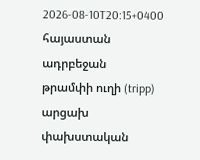2026-08-10T20:15+0400
հայաստան
ադրբեջան
թրամփի ուղի (tripp)
արցախ
փախստական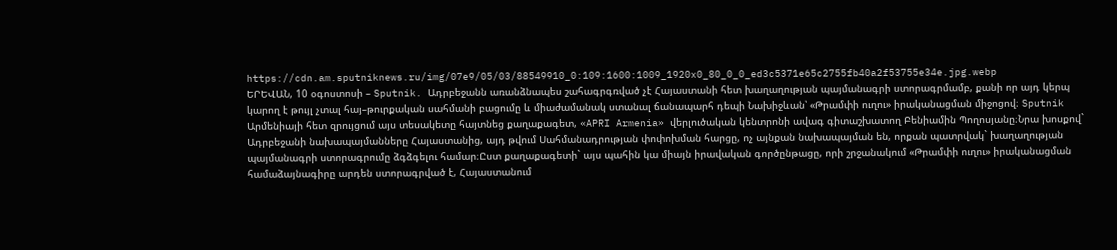https://cdn.am.sputniknews.ru/img/07e9/05/03/88549910_0:109:1600:1009_1920x0_80_0_0_ed3c5371e65c2755fb40a2f53755e34e.jpg.webp
ԵՐԵՎԱՆ, 10 օգոստոսի – Sputnik. Ադրբեջանն առանձնապես շահագրգռված չէ Հայաստանի հետ խաղաղության պայմանագրի ստորագրմամբ, քանի որ այդ կերպ կարող է թույլ չտալ հայ–թուրքական սահմանի բացումը և միաժամանակ ստանալ ճանապարհ դեպի Նախիջևան՝ «Թրամփի ուղու» իրականացման միջոցով։ Sputnik Արմենիայի հետ զրույցում այս տեսակետը հայտնեց քաղաքագետ, «APRI Armenia» վերլուծական կենտրոնի ավագ գիտաշխատող Բենիամին Պողոսյանը։Նրա խոսքով` Ադրբեջանի նախապայմանները Հայաստանից, այդ թվում Սահմանադրության փոփոխման հարցը, ոչ այնքան նախապայման են, որքան պատրվակ` խաղաղության պայմանագրի ստորագրումը ձգձգելու համար։Ըստ քաղաքագետի` այս պահին կա միայն իրավական գործընթացը, որի շրջանակում «Թրամփի ուղու» իրականացման համաձայնագիրը արդեն ստորագրված է, Հայաստանում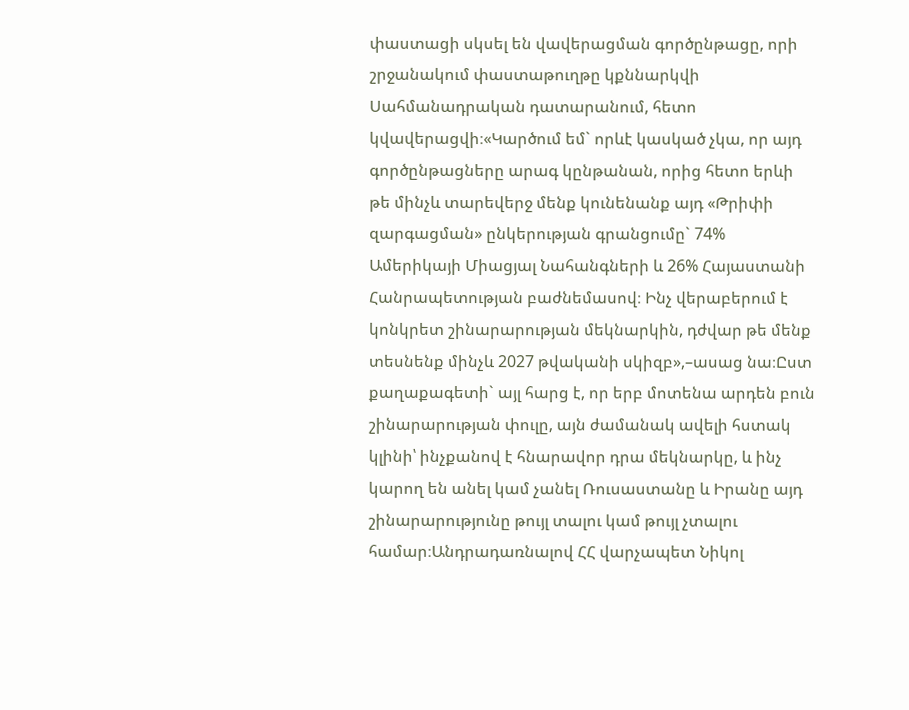փաստացի սկսել են վավերացման գործընթացը, որի շրջանակում փաստաթուղթը կքննարկվի Սահմանադրական դատարանում, հետո կվավերացվի։«Կարծում եմ` որևէ կասկած չկա, որ այդ գործընթացները արագ կընթանան, որից հետո երևի թե մինչև տարեվերջ մենք կունենանք այդ «Թրիփի զարգացման» ընկերության գրանցումը` 74% Ամերիկայի Միացյալ Նահանգների և 26% Հայաստանի Հանրապետության բաժնեմասով։ Ինչ վերաբերում է կոնկրետ շինարարության մեկնարկին, դժվար թե մենք տեսնենք մինչև 2027 թվականի սկիզբ»,–ասաց նա։Ըստ քաղաքագետի` այլ հարց է, որ երբ մոտենա արդեն բուն շինարարության փուլը, այն ժամանակ ավելի հստակ կլինի՝ ինչքանով է հնարավոր դրա մեկնարկը, և ինչ կարող են անել կամ չանել Ռուսաստանը և Իրանը այդ շինարարությունը թույլ տալու կամ թույլ չտալու համար։Անդրադառնալով ՀՀ վարչապետ Նիկոլ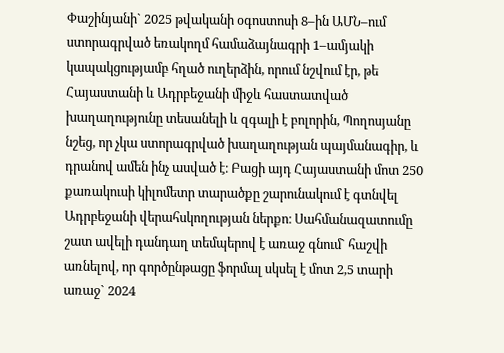Փաշինյանի` 2025 թվականի օգոստոսի 8–ին ԱՄՆ–ում ստորագրված եռակողմ համաձայնագրի 1–ամյակի կապակցությամբ հղած ուղերձին, որում նշվում էր, թե Հայաստանի և Ադրբեջանի միջև հաստատված խաղաղությունը տեսանելի և զգալի է բոլորին, Պողոսյանը նշեց, որ չկա ստորագրված խաղաղության պայմանագիր, և դրանով ամեն ինչ ասված է։ Բացի այդ Հայաստանի մոտ 250 քառակուսի կիլոմետր տարածքը շարունակում է գտնվել Ադրբեջանի վերահսկողության ներքո։ Սահմանազատումը շատ ավելի դանդաղ տեմպերով է առաջ գնում` հաշվի առնելով, որ գործընթացը ֆորմալ սկսել է մոտ 2,5 տարի առաջ` 2024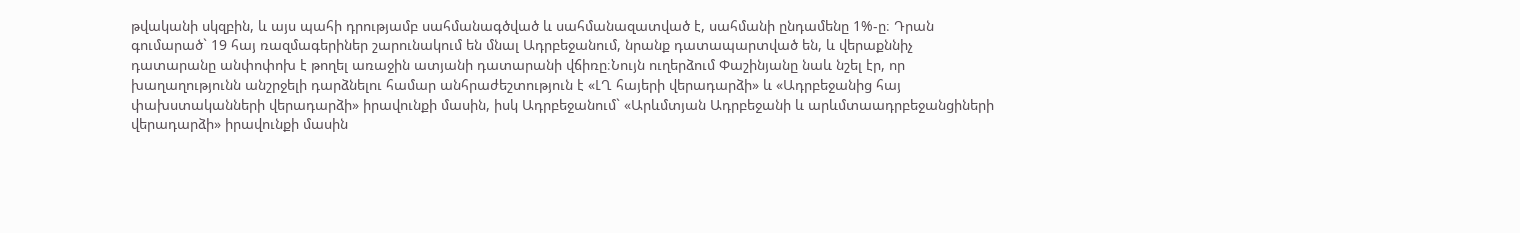թվականի սկզբին, և այս պահի դրությամբ սահմանագծված և սահմանազատված է, սահմանի ընդամենը 1%-ը։ Դրան գումարած` 19 հայ ռազմագերիներ շարունակում են մնալ Ադրբեջանում, նրանք դատապարտված են, և վերաքննիչ դատարանը անփոփոխ է թողել առաջին ատյանի դատարանի վճիռը։Նույն ուղերձում Փաշինյանը նաև նշել էր, որ խաղաղությունն անշրջելի դարձնելու համար անհրաժեշտություն է «ԼՂ հայերի վերադարձի» և «Ադրբեջանից հայ փախստականների վերադարձի» իրավունքի մասին, իսկ Ադրբեջանում` «Արևմտյան Ադրբեջանի և արևմտաադրբեջանցիների վերադարձի» իրավունքի մասին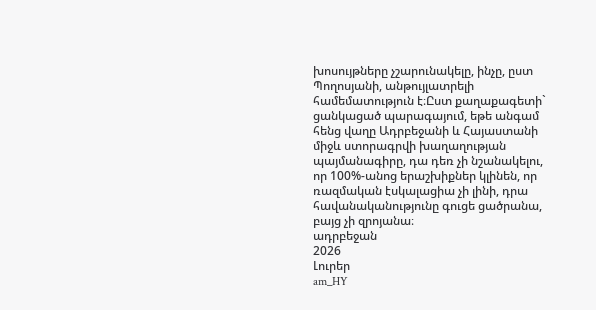խոսույթները չշարունակելը, ինչը, ըստ Պողոսյանի, անթույլատրելի համեմատություն է։Ըստ քաղաքագետի` ցանկացած պարագայում, եթե անգամ հենց վաղը Ադրբեջանի և Հայաստանի միջև ստորագրվի խաղաղության պայմանագիրը, դա դեռ չի նշանակելու, որ 100%-անոց երաշխիքներ կլինեն, որ ռազմական էսկալացիա չի լինի, դրա հավանականությունը գուցե ցածրանա, բայց չի զրոյանա։
ադրբեջան
2026
Լուրեր
am_HY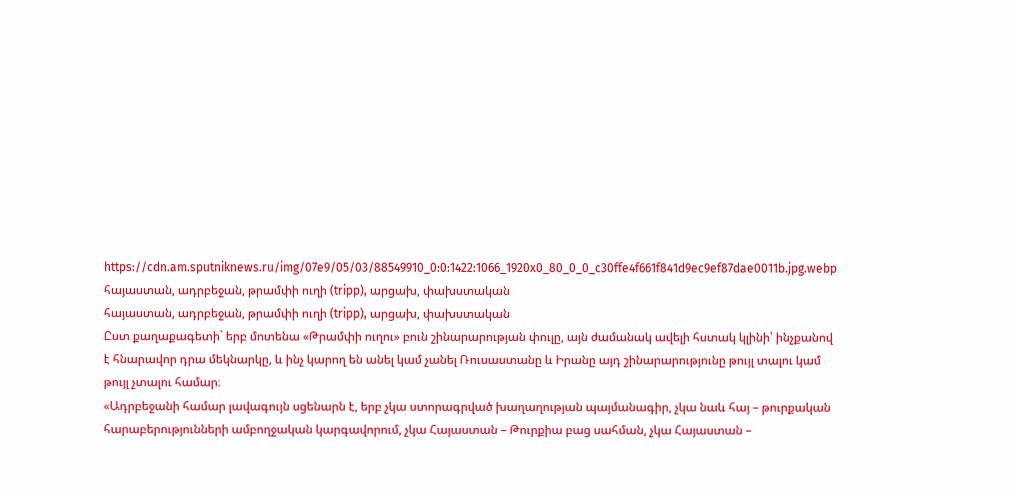https://cdn.am.sputniknews.ru/img/07e9/05/03/88549910_0:0:1422:1066_1920x0_80_0_0_c30ffe4f661f841d9ec9ef87dae0011b.jpg.webp
հայաստան, ադրբեջան, թրամփի ուղի (tripp), արցախ, փախստական
հայաստան, ադրբեջան, թրամփի ուղի (tripp), արցախ, փախստական
Ըստ քաղաքագետի` երբ մոտենա «Թրամփի ուղու» բուն շինարարության փուլը, այն ժամանակ ավելի հստակ կլինի՝ ինչքանով է հնարավոր դրա մեկնարկը, և ինչ կարող են անել կամ չանել Ռուսաստանը և Իրանը այդ շինարարությունը թույլ տալու կամ թույլ չտալու համար։
«Ադրբեջանի համար լավագույն սցենարն է, երբ չկա ստորագրված խաղաղության պայմանագիր, չկա նաև հայ – թուրքական հարաբերությունների ամբողջական կարգավորում, չկա Հայաստան – Թուրքիա բաց սահման, չկա Հայաստան –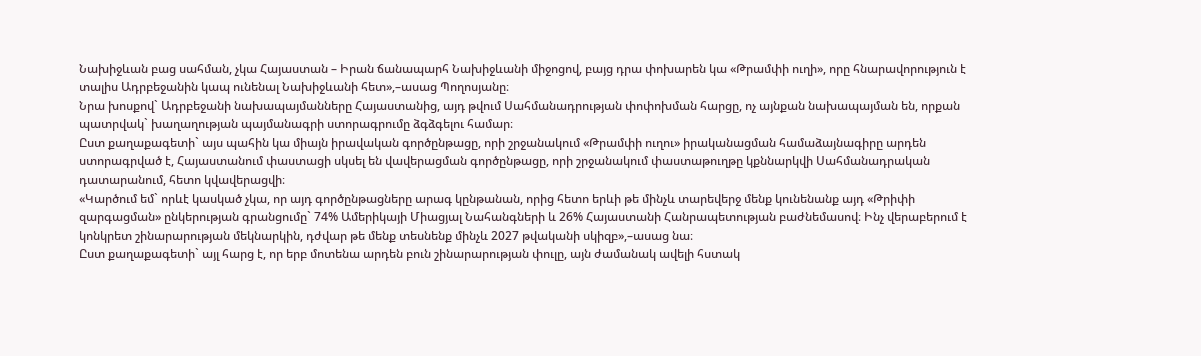Նախիջևան բաց սահման, չկա Հայաստան – Իրան ճանապարհ Նախիջևանի միջոցով, բայց դրա փոխարեն կա «Թրամփի ուղի», որը հնարավորություն է տալիս Ադրբեջանին կապ ունենալ Նախիջևանի հետ»,–ասաց Պողոսյանը։
Նրա խոսքով` Ադրբեջանի նախապայմանները Հայաստանից, այդ թվում Սահմանադրության փոփոխման հարցը, ոչ այնքան նախապայման են, որքան պատրվակ` խաղաղության պայմանագրի ստորագրումը ձգձգելու համար։
Ըստ քաղաքագետի` այս պահին կա միայն իրավական գործընթացը, որի շրջանակում «Թրամփի ուղու» իրականացման համաձայնագիրը արդեն ստորագրված է, Հայաստանում փաստացի սկսել են վավերացման գործընթացը, որի շրջանակում փաստաթուղթը կքննարկվի Սահմանադրական դատարանում, հետո կվավերացվի։
«Կարծում եմ` որևէ կասկած չկա, որ այդ գործընթացները արագ կընթանան, որից հետո երևի թե մինչև տարեվերջ մենք կունենանք այդ «Թրիփի զարգացման» ընկերության գրանցումը` 74% Ամերիկայի Միացյալ Նահանգների և 26% Հայաստանի Հանրապետության բաժնեմասով։ Ինչ վերաբերում է կոնկրետ շինարարության մեկնարկին, դժվար թե մենք տեսնենք մինչև 2027 թվականի սկիզբ»,–ասաց նա։
Ըստ քաղաքագետի` այլ հարց է, որ երբ մոտենա արդեն բուն շինարարության փուլը, այն ժամանակ ավելի հստակ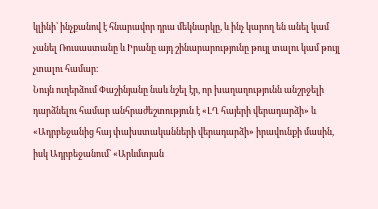կլինի՝ ինչքանով է հնարավոր դրա մեկնարկը, և ինչ կարող են անել կամ չանել Ռուսաստանը և Իրանը այդ շինարարությունը թույլ տալու կամ թույլ չտալու համար։
Նույն ուղերձում Փաշինյանը նաև նշել էր, որ խաղաղությունն անշրջելի դարձնելու համար անհրաժեշտություն է «ԼՂ հայերի վերադարձի» և «Ադրբեջանից հայ փախստականների վերադարձի» իրավունքի մասին, իսկ Ադրբեջանում` «Արևմտյան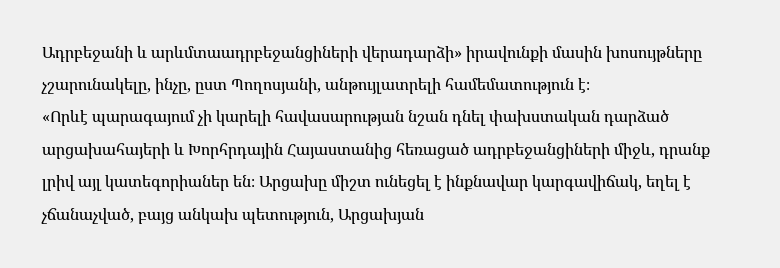Ադրբեջանի և արևմտաադրբեջանցիների վերադարձի» իրավունքի մասին խոսույթները չշարունակելը, ինչը, ըստ Պողոսյանի, անթույլատրելի համեմատություն է։
«Որևէ պարագայում չի կարելի հավասարության նշան դնել փախստական դարձած արցախահայերի և Խորհրդային Հայաստանից հեռացած ադրբեջանցիների միջև, դրանք լրիվ այլ կատեգորիաներ են։ Արցախը միշտ ունեցել է ինքնավար կարգավիճակ, եղել է չճանաչված, բայց անկախ պետություն, Արցախյան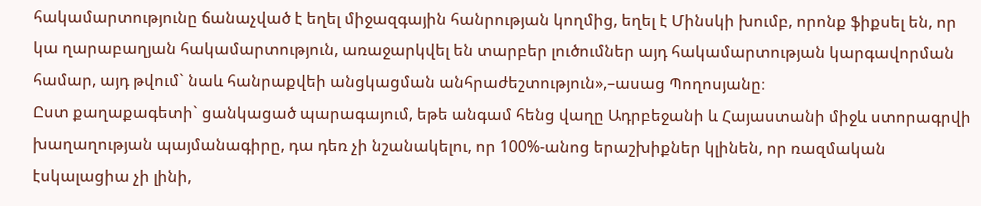հակամարտությունը ճանաչված է եղել միջազգային հանրության կողմից, եղել է Մինսկի խումբ, որոնք ֆիքսել են, որ կա ղարաբաղյան հակամարտություն, առաջարկվել են տարբեր լուծումներ այդ հակամարտության կարգավորման համար, այդ թվում` նաև հանրաքվեի անցկացման անհրաժեշտություն»,–ասաց Պողոսյանը։
Ըստ քաղաքագետի` ցանկացած պարագայում, եթե անգամ հենց վաղը Ադրբեջանի և Հայաստանի միջև ստորագրվի խաղաղության պայմանագիրը, դա դեռ չի նշանակելու, որ 100%-անոց երաշխիքներ կլինեն, որ ռազմական էսկալացիա չի լինի,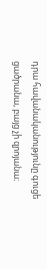դրա հավանականությունը գուցե ցածրանա, բայց չի զրոյանա։